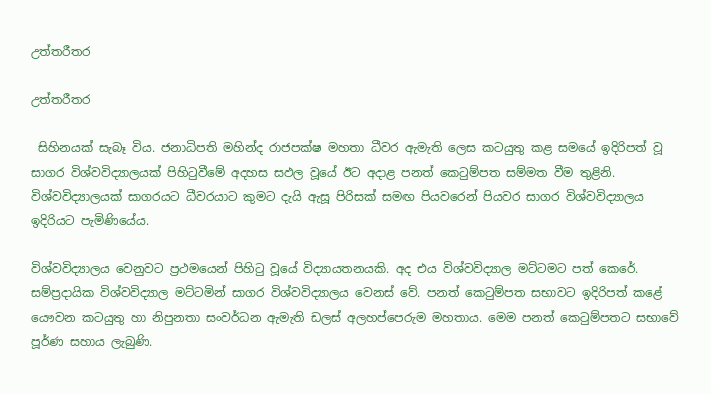උත්තරීතර

උත්තරීතර

 සිහිනයක් සැබෑ විය. ජනාධිපති මහින්ද රාජපක්ෂ මහතා ධීවර ඇමැති ලෙස කටයුතු කළ සමයේ ඉදිරිපත් වූ සාගර විශ්වවිද්‍යාලයක් පිහිටුවීමේ අදහස සඵල වූයේ ඊට අදාළ පනත් කෙටුම්පත සම්මත වීම තුළිනි. විශ්වවිද්‍යාලයක් සාගරයට ධීවරයාට කුමට දැයි ඇසූ පිරිසක් සමඟ පියවරෙන් පියවර සාගර විශ්වවිද්‍යාලය ඉදිරියට පැමිණියේය.

විශ්වවිද්‍යාලය වෙනුවට ප්‍රථමයෙන් පිහිටු වූයේ විද්‍යායතනයකි. අද එය විශ්වවිද්‍යාල මට්ටමට පත් කෙරේ. සම්ප්‍රදායික විශ්වවිද්‍යාල මට්ටමින් සාගර විශ්වවිද්‍යාලය වෙනස් වේ. පනත් කෙටුම්පත සභාවට ඉදිරිපත් කළේ යෞවන කටයුතු හා නිපුනතා සංවර්ධන ඇමැති ඩලස් අලහප්පෙරුම මහතාය. මෙම පනත් කෙටුම්පතට සභාවේ පූර්ණ සහාය ලැබුණි.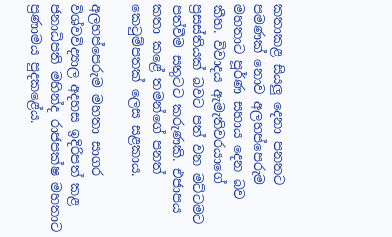කතාකළ සියලු දෙනා පනතට පමණක් නොව අලහප්පෙරුම මහතාට පූර්ණ සහාය දෙන බව කීහ. විවාදය ඇමැතිවරයාගේ ප්‍රසස්තියක් බවට පත් වන මට්ටමට පත්වීම සතුටට කරුණකි. එජාපය කතා කළේ තමන්ගේ පනත් කෙටුම්පතක් ලෙස සළකාය.

අලහප්පෙරුම මහතා සාගර විශ්වවිද්‍යාල අදහස ඉදිරිපත් කළ ජනාධිපති මහින්ද රාජපක්ෂ මහතාට ප්‍රණාමය පුදකළේය.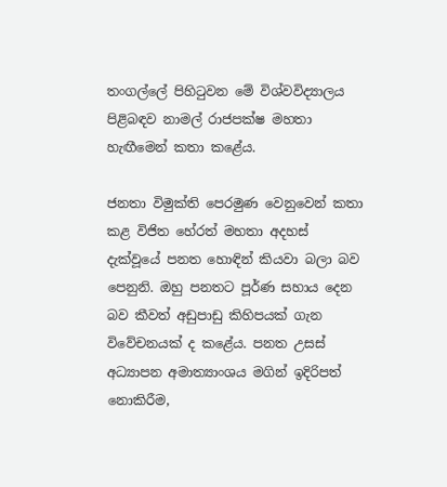තංගල්ලේ පිහිටුවන මේ විශ්වවිද්‍යාලය පිළිබඳව නාමල් රාජපක්ෂ මහතා හැඟීමෙන් කතා කළේය.

ජනතා විමුක්ති පෙරමුණ වෙනුවෙන් කතා කළ විජිත හේරත් මහතා අදහස් දැක්වූයේ පනත හොඳින් කියවා බලා බව පෙනුනි. ඔහු පනතට පූර්ණ සහාය දෙන බව කීවත් අඩුපාඩු කිහිපයක් ගැන විවේචනයක් ද කළේය. පනත උසස් අධ්‍යාපන අමාත්‍යාංශය මගින් ඉදිරිපත් නොකිරීම,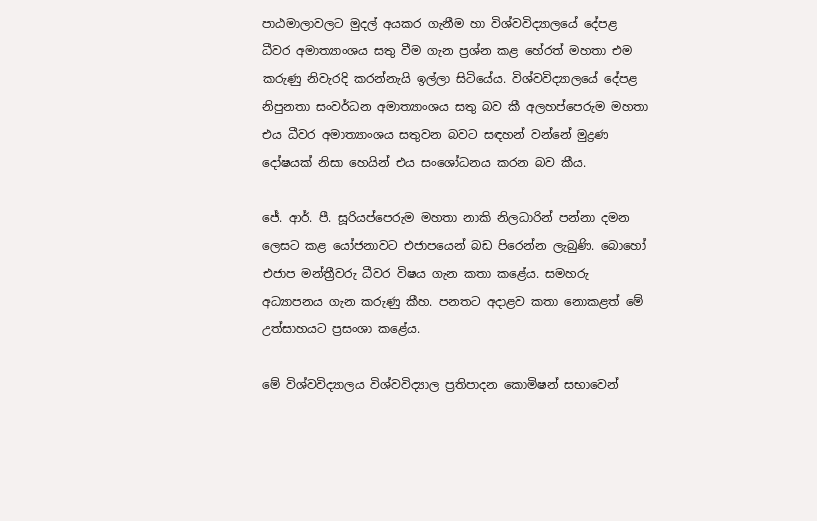පාඨමාලාවලට මුදල් අයකර ගැනීම හා විශ්වවිද්‍යාලයේ දේපළ ධීවර අමාත්‍යාංශය සතු වීම ගැන ප්‍රශ්න කළ හේරත් මහතා එම කරුණු නිවැරදි කරන්නැයි ඉල්ලා සිටියේය. විශ්වවිද්‍යාලයේ දේපළ නිපුනතා සංවර්ධන අමාත්‍යාංශය සතු බව කී අලහප්පෙරුම මහතා එය ධීවර අමාත්‍යාංශය සතුවන බවට සඳහන් වන්නේ මුද්‍රණ දෝෂයක් නිසා හෙයින් එය සංශෝධනය කරන බව කීය.

ජේ. ආර්. පී. සූරියප්පෙරුම මහතා නාකි නිලධාරින් පන්නා දමන ලෙසට කළ යෝජනාවට එජාපයෙන් බඩ පිරෙන්න ලැබුණි. බොහෝ එජාප මන්ත්‍රීවරු ධීවර විෂය ගැන කතා කළේය. සමහරු අධ්‍යාපනය ගැන කරුණු කීහ. පනතට අදාළව කතා නොකළත් මේ උත්සාහයට ප්‍රසංශා කළේය.

මේ විශ්වවිද්‍යාලය විශ්වවිද්‍යාල ප්‍රතිපාදන කොමිෂන් සභාවෙන්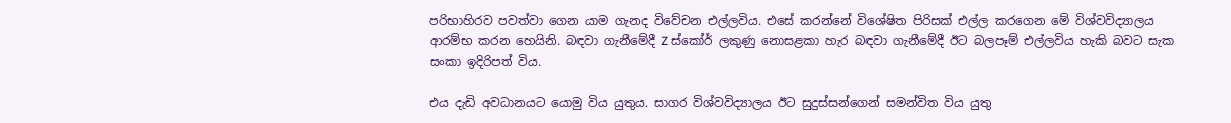පරිභාහිරව පවත්වා ගෙන යාම ගැනද විවේචන එල්ලවිය. එසේ කරන්නේ විශේෂිත පිරිසක් එල්ල කරගෙන මේ විශ්වවිද්‍යාලය ආරම්භ කරන හෙයිනි. බඳවා ගැනීමේදී Z ස්කෝර් ලකුණු නොසළකා හැර බඳවා ගැනීමේදී ඊට බලපෑම් එල්ලවිය හැකි බවට සැක සංකා ඉදිරිපත් විය.

එය දැඩි අවධානයට යොමු විය යුතුය. සාගර විශ්වවිද්‍යාලය ඊට සුදුස්සන්ගෙන් සමන්විත විය යුතු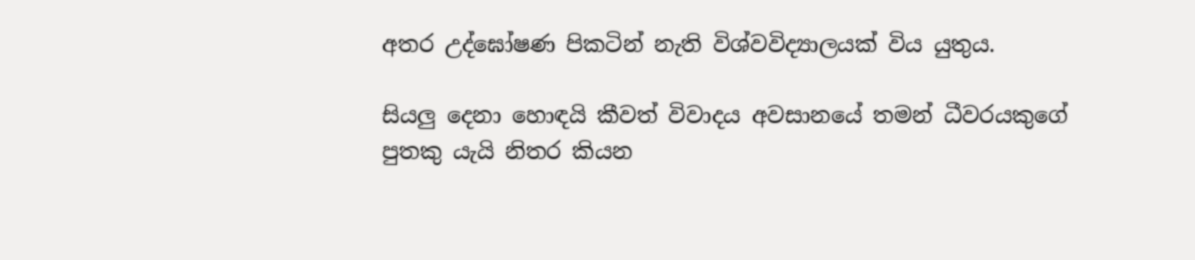අතර උද්ඝෝෂණ පිකටින් නැති විශ්වවිද්‍යාලයක් විය යුතුය.

සියලු දෙනා හොඳයි කීවත් විවාදය අවසානයේ තමන් ධීවරයකුගේ පුතකු යැයි නිතර කියන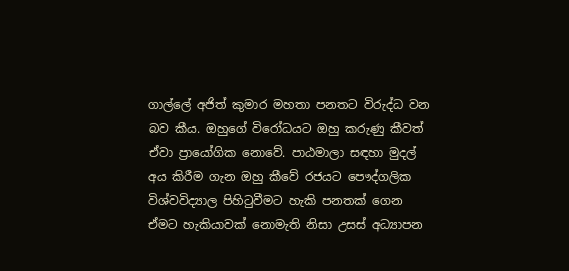ගාල්ලේ අජිත් කුමාර මහතා පනතට විරුද්ධ වන බව කීය. ඔහුගේ විරෝධයට ඔහු කරුණු කීවත් ඒවා ප්‍රායෝගික නොවේ. පාඨමාලා සඳහා මුදල් අය කිරීම ගැන ඔහු කීවේ රජයට පෞද්ගලික විශ්වවිද්‍යාල පිහිටුවීමට හැකි පනතක් ගෙන ඒමට හැකියාවක් නොමැති නිසා උසස් අධ්‍යාපන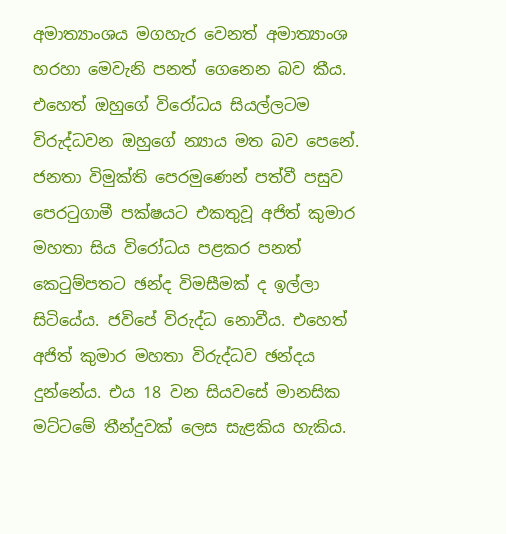අමාත්‍යාංශය මගහැර වෙනත් අමාත්‍යාංශ හරහා මෙවැනි පනත් ගෙනෙන බව කීය. එහෙත් ඔහුගේ විරෝධය සියල්ලටම විරුද්ධවන ඔහුගේ න්‍යාය මත බව පෙනේ. ජනතා විමුක්ති පෙරමුණෙන් පත්වී පසුව පෙරටුගාමී පක්ෂයට එකතුවූ අජිත් කුමාර මහතා සිය විරෝධය පළකර පනත් කෙටුම්පතට ඡන්ද විමසීමක් ද ඉල්ලා සිටියේය. ජවිපේ විරුද්ධ නොවීය. එහෙත් අජිත් කුමාර මහතා විරුද්ධව ඡන්දය දුන්නේය. එය 18 වන සියවසේ මානසික මට්ටමේ තීන්දුවක් ලෙස සැළකිය හැකිය.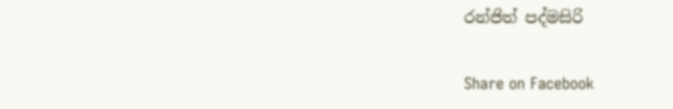රන්ජිත් පද්මසිරි

Share on Facebook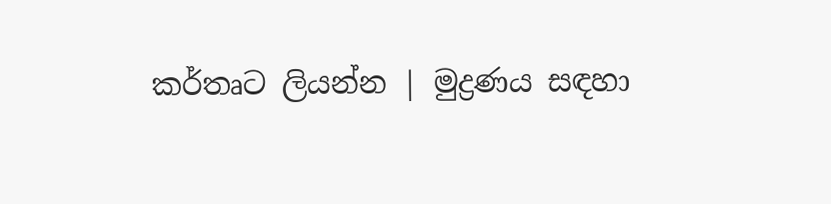කර්තෘට ලියන්න | මුද්‍රණය සඳහා